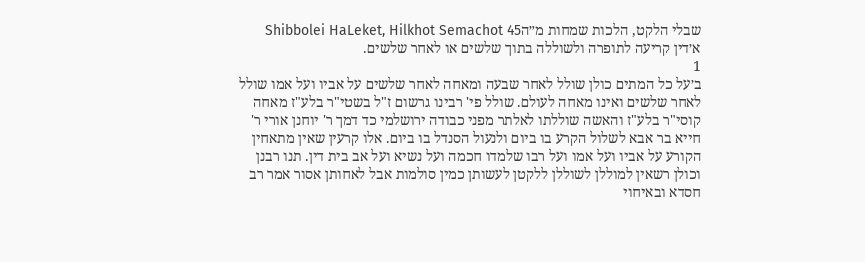שבלי הלקט, הלכות שמחות מ״הShibbolei HaLeket, Hilkhot Semachot 45
א׳דין קריעה לתופרה ולשוללה בתוך שלשים או לאחר שלשים.
1
ב׳על כל המתים כולן שולל לאחר שבעה ומאחה לאחר שלשים על אביו ועל אמו שולל לאחר שלשים ואינו מאחה לעולם. שולל פי' רבינו גרשום ז"ל בשטי"ר בלע"ז מאחה קוסי"ר בלע"ז והאשה שוללתו לאלתר מפני כבודה ירושלמי כד דמך ר' יוחנן אורי ר' חייא בר אבא לשלול הקרע בו ביום ולנעול הסנדל בו ביום. אלו קרעין שאין מתאחין הקורע על אביו ועל אמו ועל רבו שלמדו חכמה ועל נשיא ועל אב בית דין. תנו רבנן וכולן רשאין למוללן לשוללן ללקטן לעשותן כמין סולמות אבל לאחותן אסור אמר רב חסדא ובאיחוי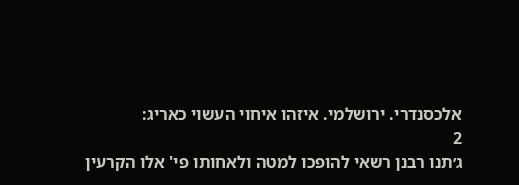אלכסנדרי. ירושלמי. איזהו איחוי העשוי כאריג:
2
ג׳תנו רבנן רשאי להופכו למטה ולאחותו פי' אלו הקרעין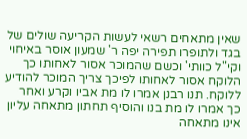שאין מתאחים רשאי לעשות הקריעה שולים של בגד ולתופרו תפירה יפה ר' שמעון אוסר באיחוי וקי"ל כוותי' וכשם שהמוכר אסור לאחותו כך הלוקח אסור לאחותו לפיכך צריך המוכר להודיע ללוקח. תנו רבנן אמרו לו מת אביו וקרע ואחר כך אמרו לו מת בנו והוסיף תחתון מתאחה עליון אינו מתאחה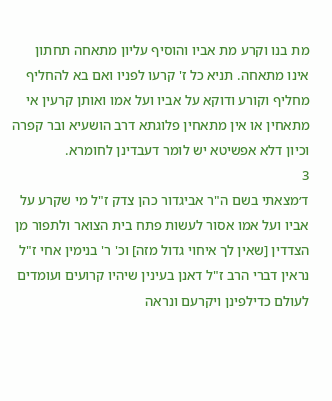מת בנו וקרע מת אביו והוסיף עליון מתאחה תחתון אינו מתאחה. תניא כל ז' קרעו לפניו ואם בא להחליף מחליף וקורע ודוקא על אביו ועל אמו ואותן קרעין אי מתאחין או אין מתאחין פלוגתא דרב הושעיא ובר קפרה וכיון דלא אפשיטא יש לומר דעבדינן לחומרא.
3
ד׳מצאתי בשם ה"ר אביגדור כהן צדק ז"ל מי שקרע על אביו ועל אמו אסור לעשות פתח בית הצואר ולתפור מן הצדדין [שאין לך איחוי גדול מזה] וכ' ר' בנימין אחי ז"ל נראין דברי הרב ז"ל דאנן בעינין שיהיו קרועים ועומדים לעולם כדילפינן ויקרעם ונראה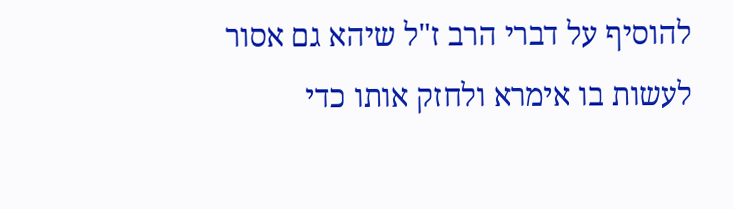להוסיף על דברי הרב ז"ל שיהא גם אסור לעשות בו אימרא ולחזק אותו כדי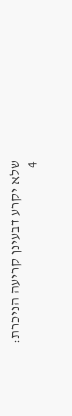שלא יקרע דבעינן קריעה הניכרת:
4